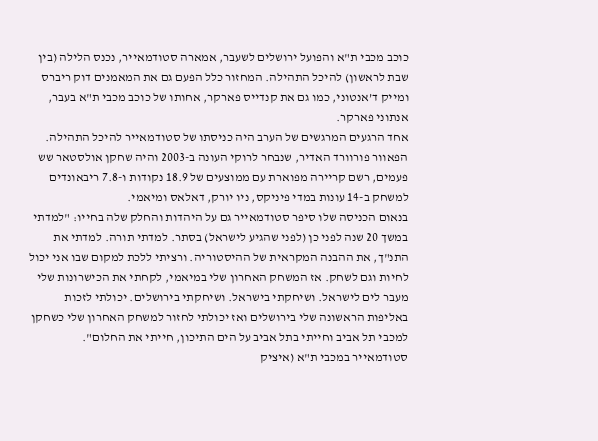כוכב מכבי ת"א והפועל ירושלים לשעבר, אמארה סטודמאייר, נכנס הלילה (בין שבת לראשון) להיכל התהילה. המחזור כלל הפעם גם את המאמנים דוק ריברס ומייק ד’אנטוני, כמו גם את קנדייס פארקר, אחותו של כוכב מכבי ת"א בעבר, אנתוני פארקר.
אחד הרגעים המרגשים של הערב היה כניסתו של סטודמאייר להיכל התהילה. הפאוור פורוורד האדיר, שנבחר לרוקי העונה ב-2003 והיה שחקן אולסטאר שש פעמים, רשם קריירה מפוארת עם ממוצעים של 18.9 נקודות ו-7.8 ריבאונדים למשחק ב-14 עונות במדי פיניקס, ניו יורק, דאלאס ומיאמי.
בנאום הכניסה שלו סיפר סטודמאייר גם על היהדות והחלק שלה בחייו: "למדתי במשך 20 שנה לפני כן (לפני שהגיע לישראל) בסתר. למדתי תורה. למדתי את התנ"ך, את ההבנה המקראית של ההיסטוריה. ורציתי ללכת למקום שבו אני יכול לחיות וגם לשחק. אז המשחק האחרון שלי במיאמי, לקחתי את הכישרונות שלי מעבר לים לישראל. ושיחקתי בישראל. ושיחקתי בירושלים. יכולתי לזכות באליפות הראשונה שלי בירושלים ואז יכולתי לחזור למשחק האחרון שלי כשחקן למכבי תל אביב וחייתי בתל אביב על הים התיכון, חייתי את החלום".
סטודמאייר במכבי ת"א (איציק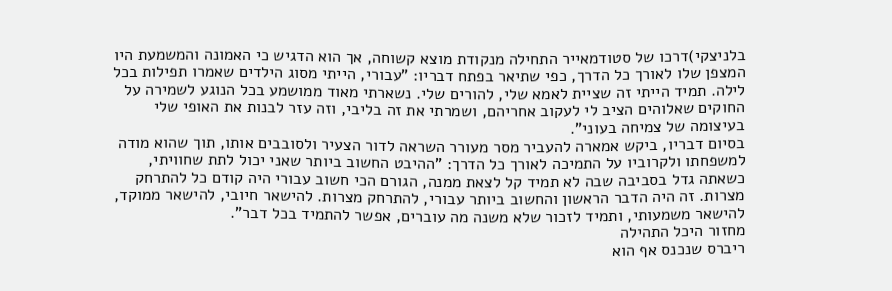בלניצקי)דרכו של סטודמאייר התחילה מנקודת מוצא קשוחה, אך הוא הדגיש כי האמונה והמשמעת היו המצפן שלו לאורך כל הדרך, כפי שתיאר בפתח דבריו: "עבורי, הייתי מסוג הילדים שאמרו תפילות בכל לילה. תמיד הייתי זה שציית לאמא שלי, להורים שלי. נשארתי מאוד ממושמע בכל הנוגע לשמירה על החוקים שאלוהים הציב לי לעקוב אחריהם, ושמרתי את זה בליבי, וזה עזר לבנות את האופי שלי בעיצומה של צמיחה בעוני".
בסיום דבריו, ביקש אמארה להעביר מסר מעורר השראה לדור הצעיר ולסובבים אותו, תוך שהוא מודה למשפחתו ולקרוביו על התמיכה לאורך כל הדרך: "ההיבט החשוב ביותר שאני יכול לתת שחוויתי, כשאתה גדל בסביבה שבה לא תמיד קל לצאת ממנה, הגורם הכי חשוב עבורי היה קודם כל להתרחק מצרות. זה היה הדבר הראשון והחשוב ביותר עבורי, להתרחק מצרות. להישאר חיובי, להישאר ממוקד, להישאר משמעותי, ותמיד לזכור שלא משנה מה עוברים, אפשר להתמיד בכל דבר".
מחזור היכל התהילה
ריברס שנכנס אף הוא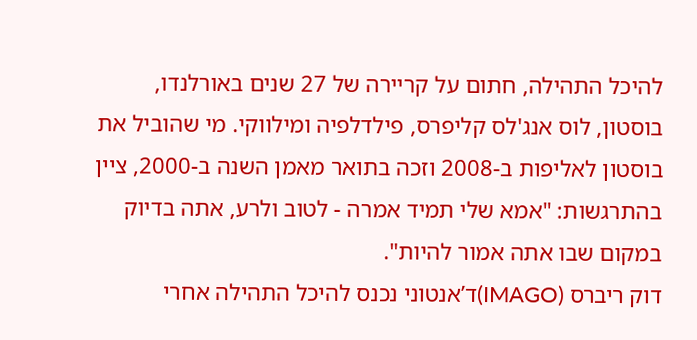להיכל התהילה, חתום על קריירה של 27 שנים באורלנדו, בוסטון, לוס אנג'לס קליפרס, פילדלפיה ומילווקי. מי שהוביל את בוסטון לאליפות ב-2008 וזכה בתואר מאמן השנה ב-2000, ציין בהתרגשות: "אמא שלי תמיד אמרה - לטוב ולרע, אתה בדיוק במקום שבו אתה אמור להיות".
דוק ריברס (IMAGO)ד’אנטוני נכנס להיכל התהילה אחרי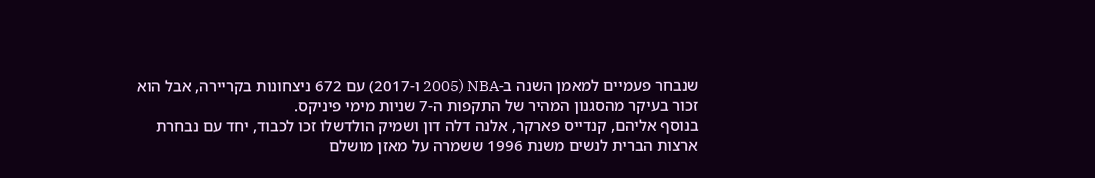שנבחר פעמיים למאמן השנה ב-NBA (2005 ו-2017) עם 672 ניצחונות בקריירה, אבל הוא זכור בעיקר מהסגנון המהיר של התקפות ה-7 שניות מימי פיניקס.
בנוסף אליהם, קנדייס פארקר, אלנה דלה דון ושמיק הולדשלו זכו לכבוד, יחד עם נבחרת ארצות הברית לנשים משנת 1996 ששמרה על מאזן מושלם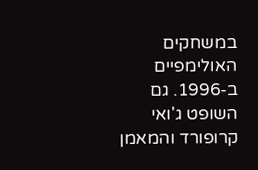במשחקים האולימפיים ב-1996. גם השופט ג'ואי קרופורד והמאמן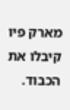מארק פיו קיבלו את הכבוד.